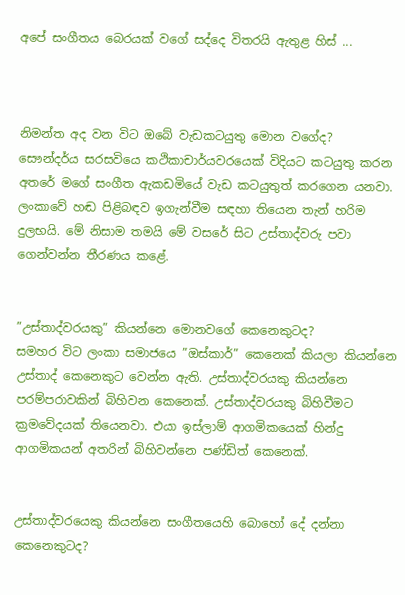අපේ සංගීතය බෙරයක් වගේ සද්දෙ විතරයි ඇතුළ හිස් ...



නිමන්ත අද වන විට ඔබේ වැඩකටයුතු මොන වගේද?
සෞන්දර්ය සරසවියෙ කථිකාචාර්යවරයෙක් විදියට කටයුතු කරන අතරේ මගේ සංගීත ඇකඩමියේ වැඩ කටයුතුත් කරගෙන යනවා. ලංකාවේ හඬ පිළිබඳව ඉගැන්වීම සඳහා තියෙන තැන් හරිම දුලභයි. මේ නිසාම තමයි මේ වසරේ සිට උස්තාද්වරු පවා ගෙන්වන්න තීරණය කළේ.


”උස්තාද්වරයකු” කියන්නෙ මොනවගේ කෙනෙකුටද?
සමහර විට ලංකා සමාජයෙ ”ඔස්කාර්” කෙනෙක් කියලා කියන්නෙ උස්තාද් කෙනෙකුට වෙන්න ඇති. උස්තාද්වරයකු කියන්නෙ පරම්පරාවකින් බිහිවන කෙනෙක්. උස්තාද්වරයකු බිහිවීමට ක්‍රමවේදයක් තියෙනවා. එයා ඉස්ලාම් ආගමිකයෙක් හින්දු ආගමිකයන් අතරින් බිහිවන්නෙ පණ්ඩිත් කෙනෙක්.


උස්තාද්වරයෙකු කියන්නෙ සංගීතයෙහි බොහෝ දේ දන්නා කෙනෙකුටද?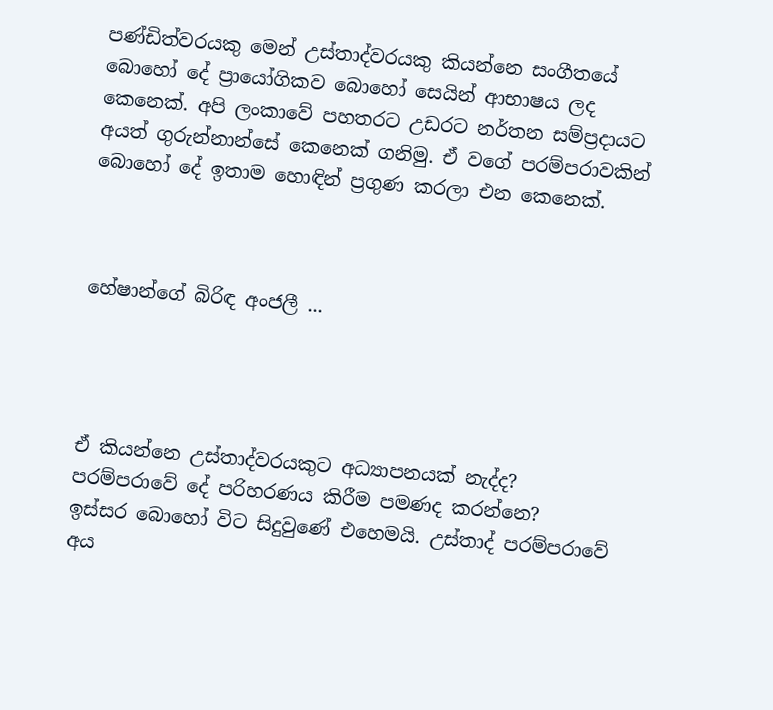පණ්ඩිත්වරයකු මෙන් උස්තාද්වරයකු කියන්නෙ සංගීතයේ බොහෝ දේ ප්‍රායෝගිකව බොහෝ සෙයින් ආභාෂය ලද කෙනෙක්. අපි ලංකාවේ පහතරට උඩරට නර්තන සම්ප්‍රදායට අයත් ගුරුන්නාන්සේ කෙනෙක් ගනිමු. ඒ වගේ පරම්පරාවකින් බොහෝ දේ ඉතාම හොඳින් ප්‍රගුණ කරලා එන කෙනෙක්.



හේෂාන්ගේ බිරිඳ අංජලී ...




ඒ කියන්නෙ උස්තාද්වරයකුට අධ්‍යාපනයක් නැද්ද? පරම්පරාවේ දේ පරිහරණය කිරීම පමණද කරන්නෙ?
ඉස්සර බොහෝ විට සිදුවුණේ එහෙමයි. උස්තාද් පරම්පරාවේ අය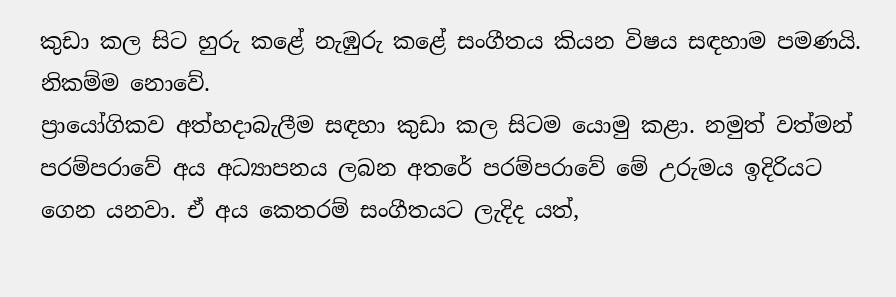කුඩා කල සිට හුරු කළේ නැඹුරු කළේ සංගීතය කියන විෂය සඳහාම පමණයි. නිකම්ම නොවේ.
ප්‍රායෝගිකව අත්හදාබැලීම සඳහා කුඩා කල සිටම යොමු කළා. නමුත් වත්මන් පරම්පරාවේ අය අධ්‍යාපනය ලබන අතරේ පරම්පරාවේ මේ උරුමය ඉදිරියට ගෙන යනවා. ඒ අය කෙතරම් සංගීතයට ලැදිද යත්,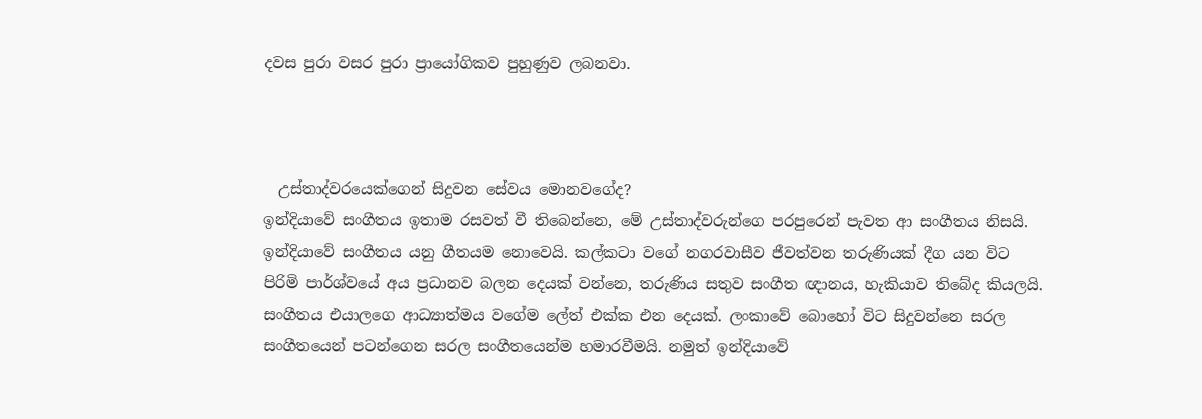දවස පුරා වසර පුරා ප්‍රායෝගිකව පුහුණුව ලබනවා.



  උස්තාද්වරයෙක්ගෙන් සිදුවන සේවය මොනවගේද?
ඉන්දියාවේ සංගීතය ඉතාම රසවත් වී තිබෙන්නෙ, මේ උස්තාද්වරුන්ගෙ පරපුරෙන් පැවත ආ සංගීතය නිසයි. ඉන්දියාවේ සංගීතය යනු ගීතයම නොවෙයි. කල්කටා වගේ නගරවාසීව ජීවත්වන තරුණියක් දීග යන විට පිරිමි පාර්ශ්වයේ අය ප්‍රධානව බලන දෙයක් වන්නෙ, තරුණිය සතුව සංගීත ඥානය, හැකියාව තිබේද කියලයි. සංගීතය එයාලගෙ ආධ්‍යාත්මය වගේම ලේත් එක්ක එන දෙයක්. ලංකාවේ බොහෝ විට සිදුවන්නෙ සරල සංගීතයෙන් පටන්ගෙන සරල සංගීතයෙන්ම හමාරවීමයි. නමුත් ඉන්දියාවේ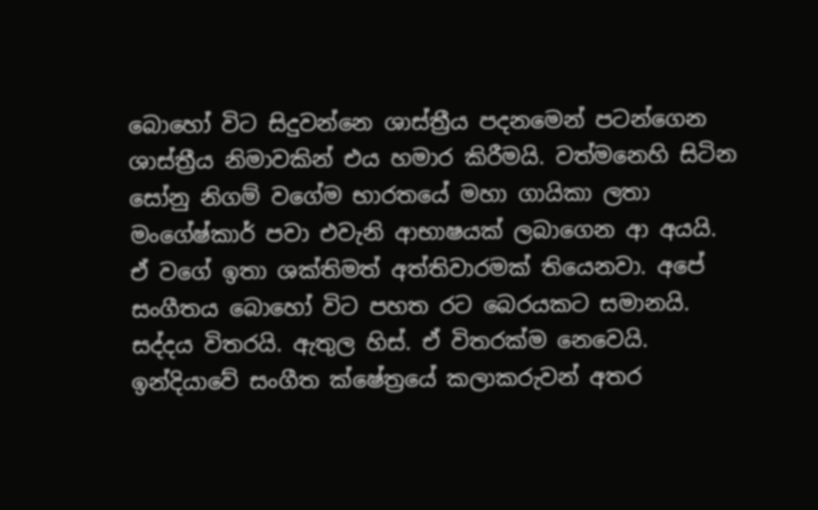බොහෝ විට සිදුවන්නෙ ශාස්ත්‍රීය පදනමෙන් පටන්ගෙන ශාස්ත්‍රීය නිමාවකින් එය හමාර කිරීමයි. වත්මනෙහි සිටින සෝනු නිගම් වගේම භාරතයේ මහා ගායිකා ලතා මංගේෂ්කාර් පවා එවැනි ආභාෂයක් ලබාගෙන ආ අයයි. ඒ වගේ ඉතා ශක්තිමත් අත්තිවාරමක් තියෙනවා. අපේ සංගීතය බොහෝ විට පහත රට බෙරයකට සමානයි. සද්දය විතරයි. ඇතුල හිස්. ඒ විතරක්ම නෙවෙයි. ඉන්දියාවේ සංගීත ක්ෂේත්‍රයේ කලාකරුවන් අතර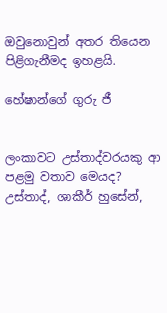ඔවුනොවුන් අතර තියෙන පිළිගැනීමද ඉහළයි.

හේෂාන්ගේ ගුරු ජී


ලංකාවට උස්තාද්වරයකු ආ පළමු වතාව මෙයද?
උස්තාද්, ශාකීර් හුසේන්,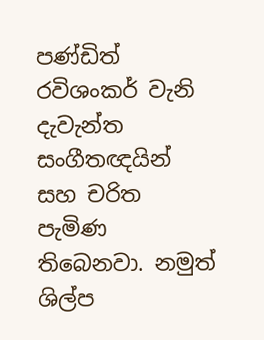පණ්ඩිත් රවිශංකර් වැනි දැවැන්ත සංගීතඥයින් සහ චරිත පැමිණ තිබෙනවා. නමුත් ශිල්ප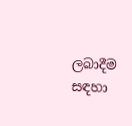ලබාදීම සඳහා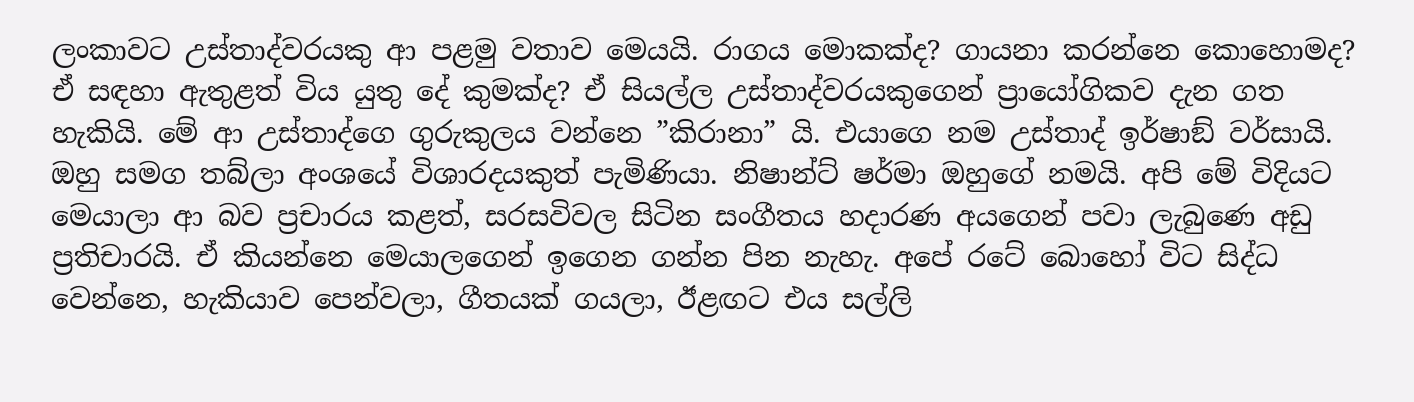ලංකාවට උස්තාද්වරයකු ආ පළමු වතාව මෙයයි. රාගය මොකක්ද? ගායනා කරන්නෙ කොහොමද? ඒ සඳහා ඇතුළත් විය යුතු දේ කුමක්ද? ඒ සියල්ල උස්තාද්වරයකුගෙන් ප්‍රායෝගිකව දැන ගත හැකියි. මේ ආ උස්තාද්ගෙ ගුරුකුලය වන්නෙ ”කිරානා” යි. එයාගෙ නම උස්තාද් ඉර්ෂාඞ් වර්සායි. ඔහු සමග තබ්ලා අංශයේ විශාරදයකුත් පැමිණියා. නිෂාන්ට් ෂර්මා ඔහුගේ නමයි. අපි මේ විදියට මෙයාලා ආ බව ප්‍රචාරය කළත්, සරසවිවල සිටින සංගීතය හදාරණ අයගෙන් පවා ලැබුණෙ අඩු ප්‍රතිචාරයි. ඒ කියන්නෙ මෙයාලගෙන් ඉගෙන ගන්න පින නැහැ. අපේ රටේ බොහෝ විට සිද්ධ වෙන්නෙ, හැකියාව පෙන්වලා, ගීතයක් ගයලා, ඊළඟට එය සල්ලි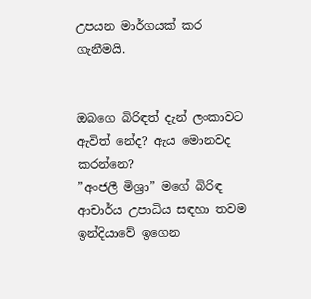උපයන මාර්ගයක් කර ගැනීමයි.


ඔබගෙ බිරිඳත් දැන් ලංකාවට ඇවිත් නේද? ඇය මොනවද කරන්නෙ?
”අංජලී මිශ්‍රා” මගේ බිරිඳ ආචාර්ය උපාධිය සඳහා තවම ඉන්දියාවේ ඉගෙන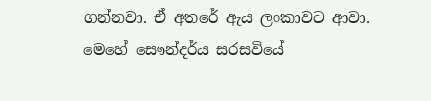ගන්නවා. ඒ අතරේ ඇය ලංකාවට ආවා. මෙහේ සෞන්දර්ය සරසවියේ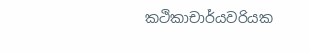කථිකාචාර්යවරියක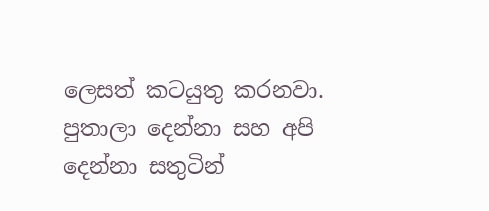ලෙසත් කටයුතු කරනවා. පුතාලා දෙන්නා සහ අපි දෙන්නා සතුටින්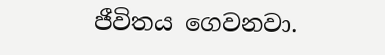ජීවිතය ගෙවනවා.